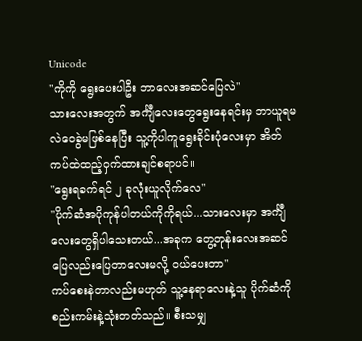Unicode
"ကိုကို ရွေးပေးပါဦး ဘာလေးအဆင်ပြေလဲ"
သားလေးအတွက် အင်္ကျီလေးတွေရွေးနေရင်းမှ ဘာယူရမလဲဝေခွဲမဖြစ်နေပြီး သူ့ကိုပါကူရွေးခိုင်းပုံလေးမှာ အိတ်ကပ်ထဲထည့်ဝှက်ထားချင်စရာပင်။
"ရွေးရခက်ရင် ၂ ခုလုံးယူလိုက်လေ"
"ပိုက်ဆံအပိုကုန်ပါတယ်ကိုကိုရယ်...သားလေးမှာ အင်္ကျီလေးတွေရှိပါသေးတယ်...အခုက တွေ့တုန်းလေးအဆင်ပြေလည်းပြေတာလေးမလို့ ဝယ်ပေးတာ"
ကပ်စေးနဲတာလည်းမဟုတ် သူ့နေရာလေးနဲ့သူ ပိုက်ဆံကိုစည်းကမ်းနဲ့သုံးတတ်သည်။ စီးသမျှ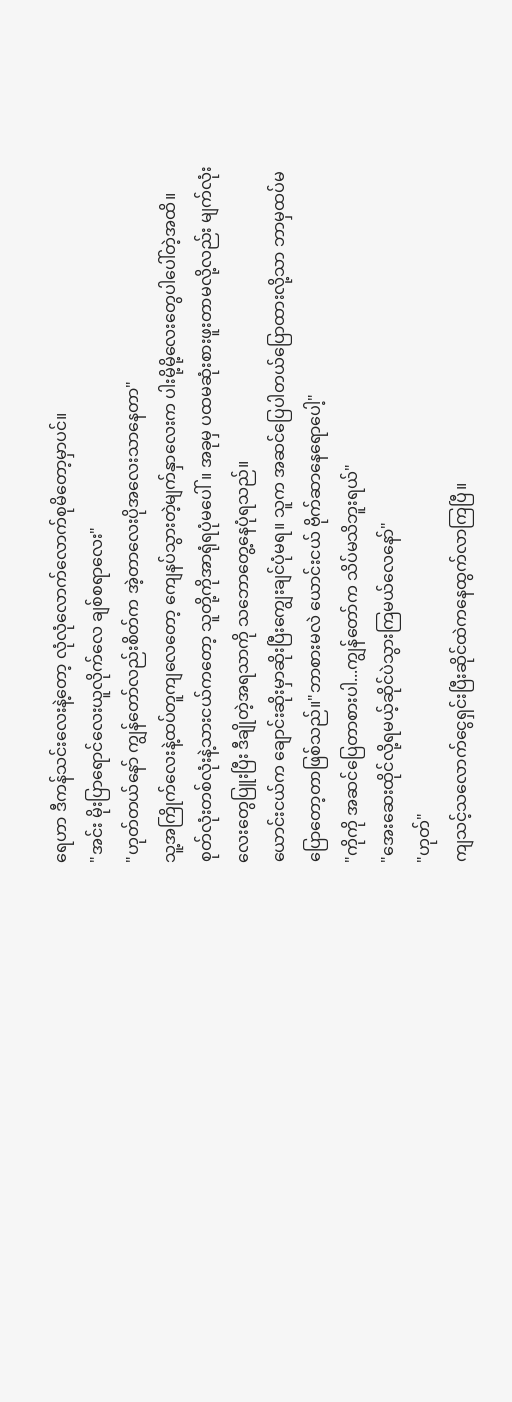ရေဟာ ဒီကန်သင်းလေးနဲ့တော့ လုံလုံလောက်လောက်စုမိတော့မှာပင်။
"အင်း မိုးပြာရောင်လေးယူလိုက်လေ ချစ်စရာလေး"
"ဟုတ်တယ်နော် ကျွန်တော်လည်းစိတ်က အဲ့တာလေးပိုအလေးသာနေတာ"
သူ့အကြိုက်လေးနဲ့ထပ်တူကျလေတော့ ကျေနပ်သွားတဲ့မျက်နှာလေးက ပါးမို့မို့လေးတွေပါပေါ်တဲ့အထိ။
စုတ်လုံးတစ်လုံးနဲ့သားငယ်ကတော့ သူတို့ကိုအာရုံရပုံမပေါ်။ အခုမှ ပထမဆုံးစားဖူးတာမလို့လည်း မျက်လုံးလေးတွေပြူးပြီး ဒီချိုတဲ့အရသာကို သဘောတွေ့နေပုံရသည်။
ယောင်းငယ်က ချောင်းဆိုးမှာဆိုးပြီးကျွေးချင်ပုံမရ။ သူက အဆင်ပြေပါတယ်ပြောထားလို့သာ ဘာမှထပ်မပြောတော့တာဖြစ်သည်။"ဘာစားမလဲ ယောင်းငယ် ဗိုက်ဆာနေရောပေါ့"
"ကိုကို အဆင်ပြေတာစားပါ...ကျွန်တော်က သိပ်မသိဘူးရယ်"
"အေးဆေးထိုင်လို့ရမယ့်ဆိုင်ပဲသွားကြမယ်လေနော်"
"ဟုတ်"
ကျသင့်သလောက်ငွေရှင်းပြီးဆိုင်ထဲကနေထွက်လာကြပြီ။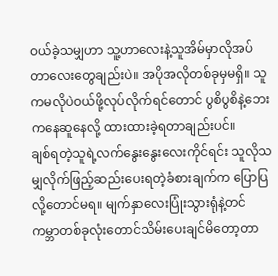ဝယ်ခဲ့သမျှဟာ သူ့ဟာလေးနဲ့သူအိမ်မှာလိုအပ်တာလေးတွေချည်းပဲ။ အပိုအလိုတစ်ခုမှမရှိ။ သူကမလိုပဲဝယ်ဖို့လုပ်လိုက်ရင်တောင် ပွစိပွစိနဲ့ဘေးကနေဆူနေလို့ ထားထားခဲ့ရတာချည်းပင်။
ချစ်ရတဲ့သူရဲ့လက်နွေးနွေးလေးကိုင်ရင်း သူလိုသမျှလိုက်ဖြည့်ဆည်းပေးရတဲ့ခံစားချက်က ပြောပြလို့တောင်မရ။ မျက်နှာလေးပြုံးသွားရုံနဲ့တင် ကမ္ဘာတစ်ခုလုံးတောင်သိမ်းပေးချင်မိတော့တာ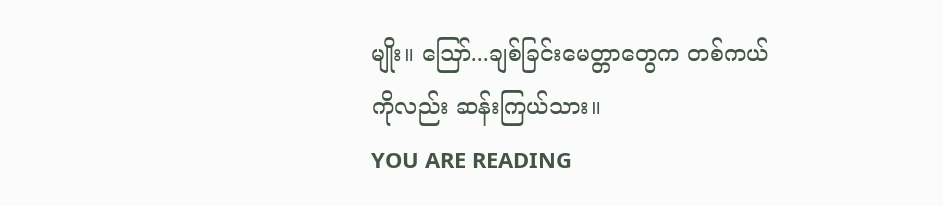မျိုး။ ဪ...ချစ်ခြင်းမေတ္တာတွေက တစ်ကယ်ကိုလည်း ဆန်းကြယ်သား။
YOU ARE READING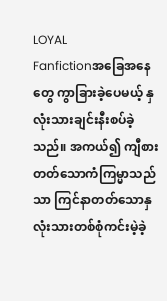LOYAL
Fanfictionအခြေအနေတွေ ကွာခြားခဲ့ပေမယ့် နှလုံးသားချင်းနီးစပ်ခဲ့သည်။ အကယ်၍ ကျီစားတတ်သောကံကြမ္မာသည်သာ ကြင်နာတတ်သောနှလုံးသားတစ်စုံကင်းမဲ့ခဲ့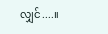လျှင်....။